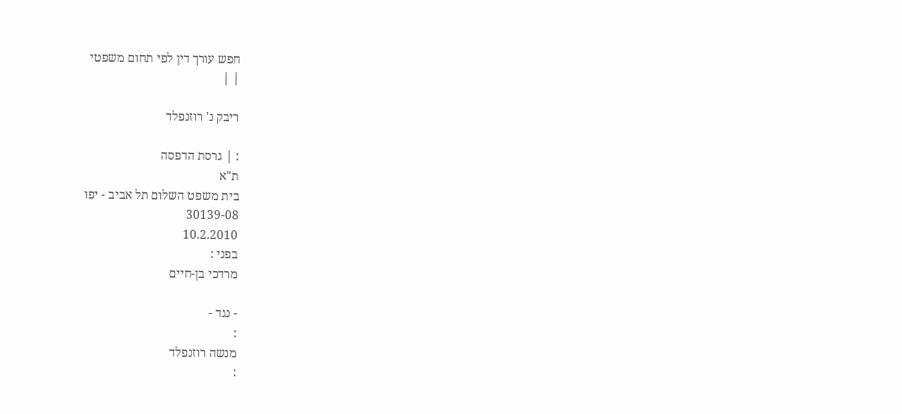חפש עורך דין לפי תחום משפטי
| |

ריבק נ' רוזנפלד

: | גרסת הדפסה
ת"א
בית משפט השלום תל אביב - יפו
30139-08
10.2.2010
בפני :
מרדכי בן-חיים

- נגד -
:
מנשה רוזנפלד
: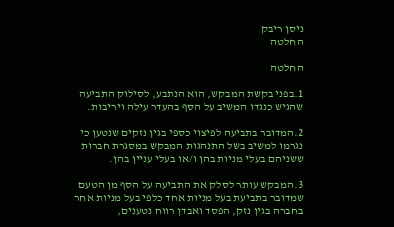ניסן ריבק
החלטה

החלטה

1.בפני בקשת המבקש, הוא הנתבע, לסילוק התביעה שהגיש כנגדו המשיב על הסף בהעדר עילה ויריבות.

2.המדובר בתביעה לפיצוי כספי בגין נזקים שנטען כי נגרמו למשיב בשל התנהגות המבקש במסגרת חברות ששניהם בעלי מניות בהן ו/או בעלי עניין בהן.

3.המבקש עותר לסלק את התביעה על הסף מן הטעם שמדובר בתביעת בעל מניות אחד כלפי בעל מניות אחר בחברה בגין נזק, הפסד ואבדן רווח נטענים,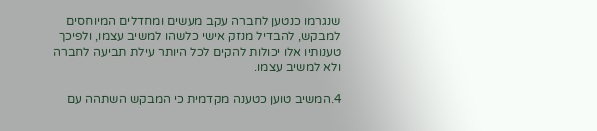שנגרמו כנטען לחברה עקב מעשים ומחדלים המיוחסים למבקש, להבדיל מנזק אישי כלשהו למשיב עצמו, ולפיכך טענותיו אלו יכולות להקים לכל היותר עילת תביעה לחברה ולא למשיב עצמו.

4.המשיב טוען כטענה מקדמית כי המבקש השתהה עם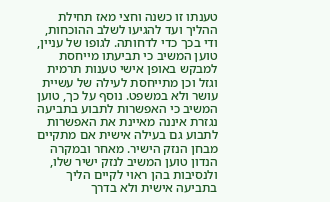טענתו זו כשנה וחצי מאז תחילת ההליך ועד להגיעו לשלב ההוכחות, ודי בכך כדי לדחותה. לגופו של עניין, טוען המשיב כי תביעתו מייחסת למבקש באופן אישי טענות תרמית וגזל וכן מתייחסת לעילה של עשיית עושר ולא במשפט. נוסף על כך, טוען המשיב כי האפשרות לתבוע בתביעה נגזרת איננה מאיינת את האפשרות לתבוע גם בעילה אישית אם מתקיים מבחן הנזק הישיר. מאחר ובמקרה הנדון טוען המשיב לנזק ישיר שלו, ולנסיבות בהן ראוי לקיים הליך בתביעה אישית ולא בדרך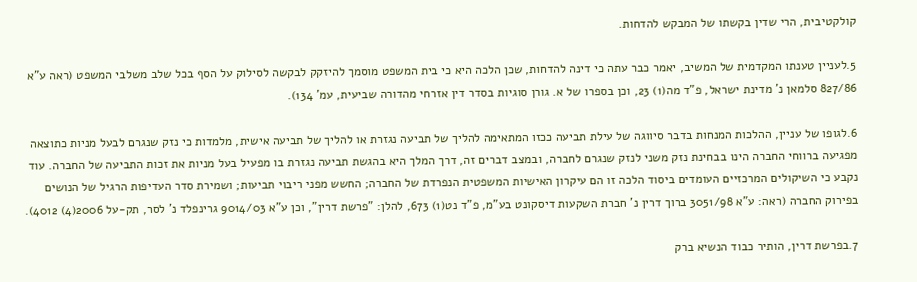קולקטיבית, הרי שדין בקשתו של המבקש להדחות.

5.לעניין טענתו המקדמית של המשיב, יאמר כבר עתה כי דינה להדחות, שכן הלכה היא כי בית המשפט מוסמך להיזקק לבקשה לסילוק על הסף בכל שלב משלבי המשפט (ראה ע"א 827/86 סלמאן נ' מדינת ישראל, פ"ד מה(1) 23, וכן בספרו של א. גורן סוגיות בסדר דין אזרחי מהדורה שביעית, עמ' 134).

6.לגופו של עניין, ההלכות המנחות בדבר סיווגה של עילת תביעה ככזו המתאימה להליך של תביעה נגזרת או להליך של תביעה אישית, מלמדות כי נזק שנגרם לבעל מניות כתוצאה מפגיעה ברווחי החברה הינו בבחינת נזק משני לנזק שנגרם לחברה, ובמצב דברים זה, דרך המלך היא בהגשת תביעה נגזרת בו מפעיל בעל מניות את זכות התביעה של החברה. עוד נקבע כי השיקולים המרכזיים העומדים ביסוד הלכה זו הם עיקרון האישיות המשפטית הנפרדת של החברה; החשש מפני ריבוי תביעות; ושמירת סדר העדיפות הרגיל של הנושים בפירוק החברה (ראה: ע"א 3051/98 ברוך דרין נ' חברת השקעות דיסקונט בע"מ, פ"ד נט(1) 673, להלן: "פרשת דרין", וכן ע"א 9014/03 גרינפלד נ' לסר, תק-על 2006(4) 4012).

7.בפרשת דרין, הותיר כבוד הנשיא ברק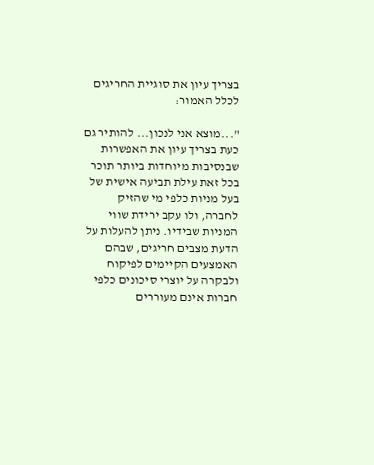בצריך עיון את סוגיית החריגים לכלל האמור:

"...מוצא אני לנכון... להותיר גם כעת בצריך עיון את האפשרות שבנסיבות מיוחדות ביותר תוכר בכל זאת עילת תביעה אישית של בעל מניות כלפי מי שהזיק לחברה, ולו עקב ירידת שווי המניות שבידיו. ניתן להעלות על הדעת מצבים חריגים, שבהם האמצעים הקיימים לפיקוח ולבקרה על יוצרי סיכונים כלפי חברות אינם מעוררים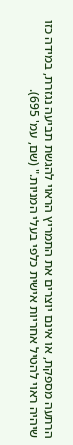הרתעה מספקת, או אינם יוצרים את התמריץ הראוי להגשת תביעה נגזרת, במידה כזו שיהיה ראוי להטיל אחריות אישית כלפי בעלי המניות." (שם, עמ' 695).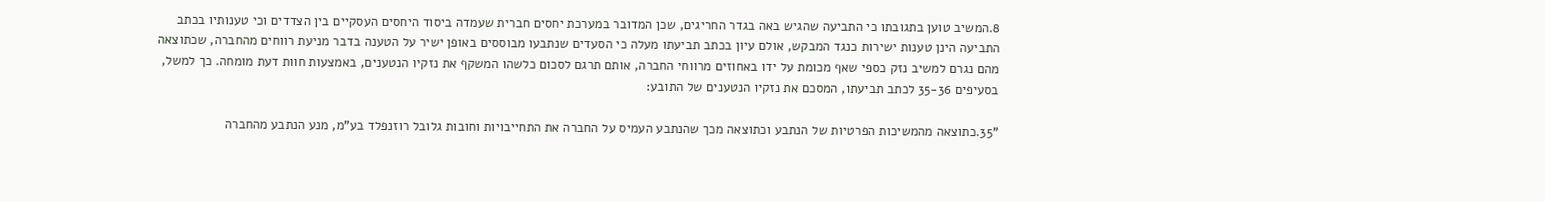8.המשיב טוען בתגובתו כי התביעה שהגיש באה בגדר החריגים, שכן המדובר במערכת יחסים חברית שעמדה ביסוד היחסים העסקיים בין הצדדים וכי טענותיו בכתב התביעה הינן טענות ישירות כנגד המבקש, אולם עיון בכתב תביעתו מעלה כי הסעדים שנתבעו מבוססים באופן ישיר על הטענה בדבר מניעת רווחים מהחברה, שכתוצאה מהם נגרם למשיב נזק כספי שאף מכומת על ידו באחוזים מרווחי החברה, אותם תרגם לסכום כלשהו המשקף את נזקיו הנטענים, באמצעות חוות דעת מומחה. כך למשל, בסעיפים 35-36 לכתב תביעתו, המסכם את נזקיו הנטענים של התובע:

"35.כתוצאה מהמשיכות הפרטיות של הנתבע וכתוצאה מכך שהנתבע העמיס על החברה את התחייבויות וחובות גלובל רוזנפלד בע"מ, מנע הנתבע מהחברה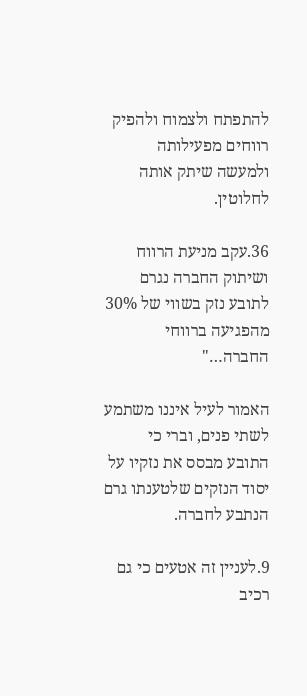להתפתח ולצמוח ולהפיק רווחים מפעילותה ולמעשה שיתק אותה לחלוטין.

36.עקב מניעת הרווח ושיתוק החברה נגרם לתובע נזק בשווי של 30% מהפגיעה ברווחי החברה…"

האמור לעיל איננו משתמע לשתי פנים, וברי כי התובע מבסס את נזקיו על יסוד הנזקים שלטענתו גרם הנתבע לחברה.

9.לעניין זה אטעים כי גם רכיב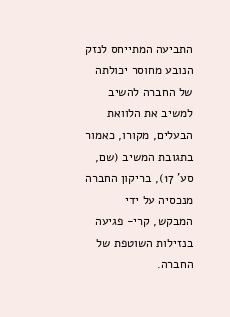התביעה המתייחס לנזק הנובע מחוסר יכולתה של החברה להשיב למשיב את הלוואת הבעלים, מקורו, כאמור בתגובת המשיב (שם, סע' 17), בריקון החברה מנכסיה על ידי המבקש, קרי- פגיעה בנזילות השוטפת של החברה.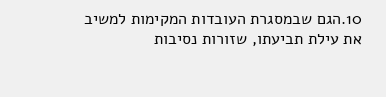10.הגם שבמסגרת העובדות המקימות למשיב את עילת תביעתו, שזורות נסיבות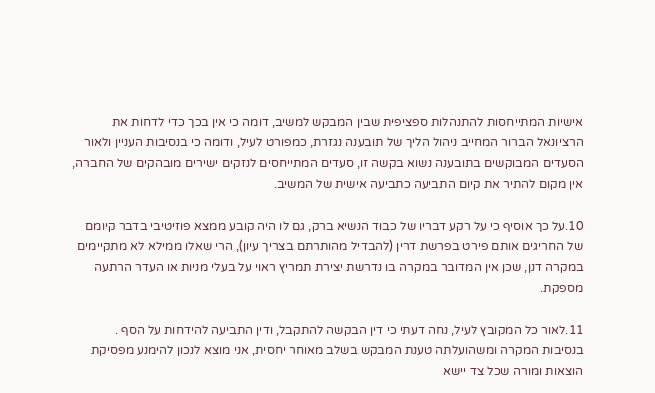אישיות המתייחסות להתנהלות ספציפית שבין המבקש למשיב, דומה כי אין בכך כדי לדחות את הרציונאל הברור המחייב ניהול הליך של תובענה נגזרת, כמפורט לעיל, ודומה כי בנסיבות העניין ולאור הסעדים המבוקשים בתובענה נשוא בקשה זו, סעדים המתייחסים לנזקים ישירים מובהקים של החברה, אין מקום להתיר את קיום התביעה כתביעה אישית של המשיב.

10.על כך אוסיף כי על רקע דבריו של כבוד הנשיא ברק, גם לו היה קובע ממצא פוזיטיבי בדבר קיומם של החריגים אותם פירט בפרשת דרין (להבדיל מהותרתם בצריך עיון), הרי שאלו ממילא לא מתקיימים במקרה דנן, שכן אין המדובר במקרה בו נדרשת יצירת תמריץ ראוי על בעלי מניות או העדר הרתעה מספקת.

11.לאור כל המקובץ לעיל, נחה דעתי כי דין הבקשה להתקבל, ודין התביעה להידחות על הסף . בנסיבות המקרה ומשהועלתה טענת המבקש בשלב מאוחר יחסית, אני מוצא לנכון להימנע מפסיקת הוצאות ומורה שכל צד יישא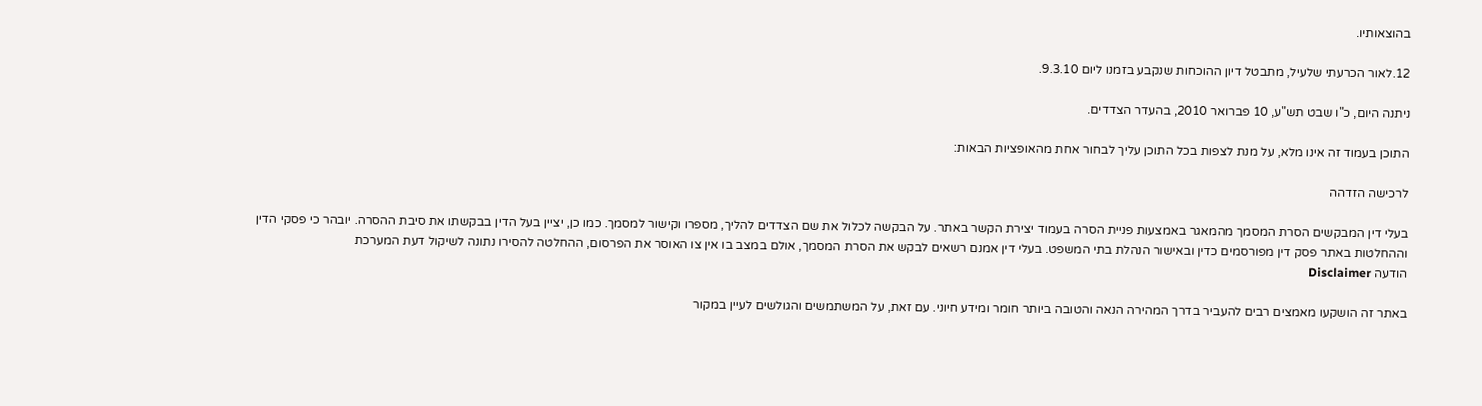בהוצאותיו.

12.לאור הכרעתי שלעיל, מתבטל דיון ההוכחות שנקבע בזמנו ליום 9.3.10.

ניתנה היום, כ"ו שבט תש"ע, 10 פברואר 2010, בהעדר הצדדים.

התוכן בעמוד זה אינו מלא, על מנת לצפות בכל התוכן עליך לבחור אחת מהאופציות הבאות:

לרכישה הזדהה

בעלי דין המבקשים הסרת המסמך מהמאגר באמצעות פניית הסרה בעמוד יצירת הקשר באתר. על הבקשה לכלול את שם הצדדים להליך, מספרו וקישור למסמך. כמו כן, יציין בעל הדין בבקשתו את סיבת ההסרה. יובהר כי פסקי הדין וההחלטות באתר פסק דין מפורסמים כדין ובאישור הנהלת בתי המשפט. בעלי דין אמנם רשאים לבקש את הסרת המסמך, אולם במצב בו אין צו האוסר את הפרסום, ההחלטה להסירו נתונה לשיקול דעת המערכת
הודעה Disclaimer

באתר זה הושקעו מאמצים רבים להעביר בדרך המהירה הנאה והטובה ביותר חומר ומידע חיוני. עם זאת, על המשתמשים והגולשים לעיין במקור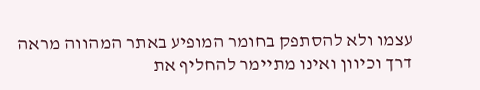עצמו ולא להסתפק בחומר המופיע באתר המהווה מראה דרך וכיוון ואינו מתיימר להחליף את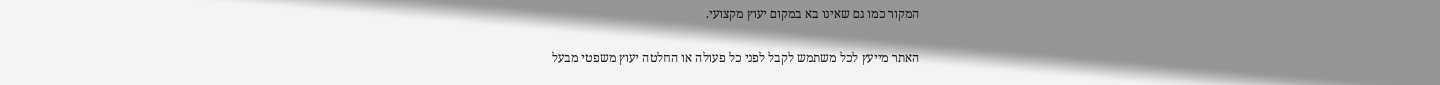המקור כמו גם שאינו בא במקום יעוץ מקצועי.

האתר מייעץ לכל משתמש לקבל לפני כל פעולה או החלטה יעוץ משפטי מבעל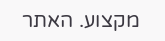מקצוע. האתר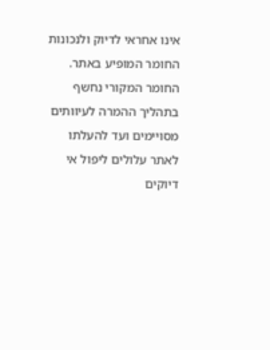אינו אחראי לדיוק ולנכונות החומר המופיע באתר. החומר המקורי נחשף בתהליך ההמרה לעיוותים מסויימים ועד להעלתו לאתר עלולים ליפול אי דיוקים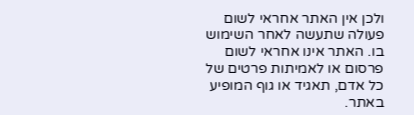ולכן אין האתר אחראי לשום פעולה שתעשה לאחר השימוש בו. האתר אינו אחראי לשום פרסום או לאמיתות פרטים של כל אדם, תאגיד או גוף המופיע באתר.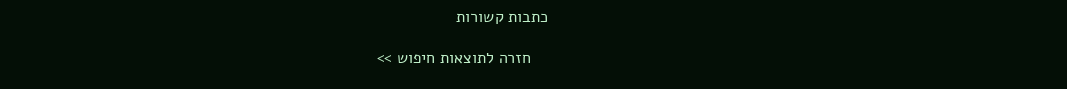כתבות קשורות

    חזרה לתוצאות חיפוש >>